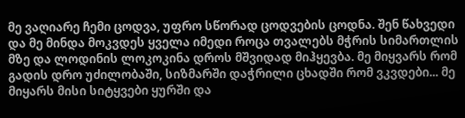მე ვაღიარე ჩემი ცოდვა, უფრო სწორად ცოდვების ცოდნა. შენ წახვედი და მე მინდა მოკვდეს ყველა იმედი როცა თვალებს მჭრის სიმართლის მზე და ლოდინის ლოკოკინა დროს მშვიდად მიჰყევბა. მე მიყვარს რომ გადის დრო უძილობაში, სიზმარში დაჭრილი ცხადში რომ ვკვდები... მე მიყარს მისი სიტყვები ყურში და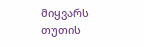მიყვარს თუთის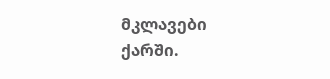მკლავები ქარში.